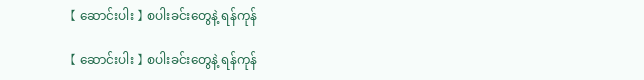【 ဆောင်းပါး 】 စပါးခင်းတွေနဲ့ ရန်ကုန်

【 ဆောင်းပါး 】 စပါးခင်းတွေနဲ့ ရန်ကုန်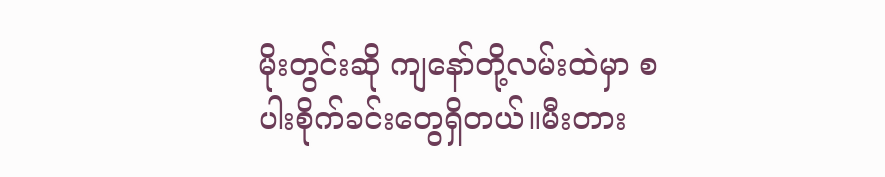မိုးတွင်းဆို ကျနော်တို့လမ်းထဲမှာ စပါးစိုက်ခင်းတွေရှိတယ်။မီးတား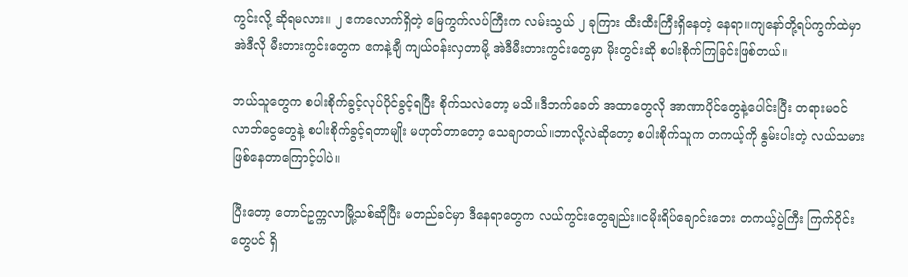ကွင်းလို့ ဆိုရမလား။ ၂ ဧကလောက်ရှိတဲ့ မြေကွက်လပ်ကြီးက လမ်းသွယ် ၂ ခုကြား ထီးထီးကြီးရှိနေတဲ့ နေရာ။ကျနော်တို့ရပ်ကွက်ထဲမှာ အဲဒီလို မီးတားကွင်းတွေက ဧကနဲ့ချီ ကျယ်ဝန်းလှတာမို့ အဲဒီမီးတားကွင်းတွေမှာ မိုးတွင်းဆို စပါးစိုက်ကြခြင်းဖြစ်တယ်။

ဘယ်သူတွေက စပါးစိုက်ခွင့်လုပ်ပိုင်ခွင့်ရပြီး စိုက်သလဲတော့ မသိ။ဒီဘက်ခေတ် အထာတွေလို အာဏာပိုင်တွေနဲ့ပေါင်းပြီး တရားမဝင် လာဘ်ငွေတွေနဲ့ စပါးစိုက်ခွင့်ရတာမျိုး မဟုတ်တာတော့ သေချာတယ်။ဘာလို့လဲဆိုတော့ စပါးစိုက်သူက တကယ့်ကို နွမ်းပါးတဲ့ လယ်သမားဖြစ်နေတာကြောင့်ပါပဲ။

ပြီးတော့ တောင်ဥက္ကလာမြို့သစ်ဆိုပြီး မတည်ခင်မှာ ဒီနေရာတွေက လယ်ကွင်းတွေချည်း။ငမိုးရိပ်ချောင်းဘေး တကယ့်ပွဲကြီး ကြက်ဝိုင်းတွေပင် ရှိ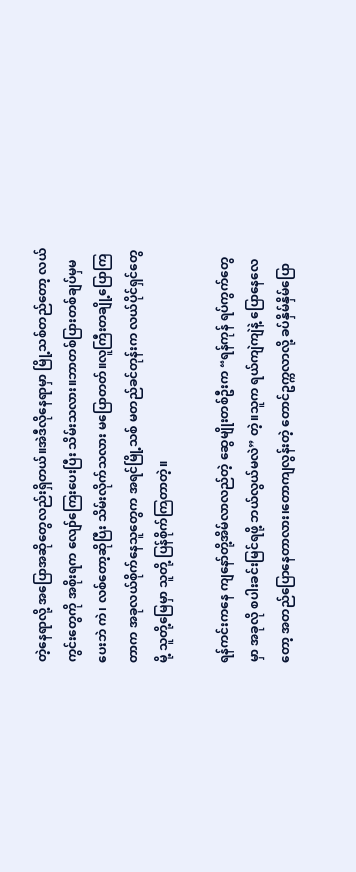တဲ့နေရာလို့ အပြောအဆိုတွေလည်းရှိတယ်။အဲဒီလိုနေရာမှာ မြို့သစ်တည်တော့ လယ်ကွင်းတွေကို အစိုးရက လျော်ကြေးပေးပြီး သိမ်းသလား။ဘာတစ်ပြားတစ်ချပ်မှမပေးဘဲ ကဲ၊ လစ်တော့ဆိုပြီး သိမ်းလိုက်သလား မပြောတတ်။လူကြီးတချို့ပြောကြတာက အခုလယ်စိုက်နေသူတွေက အရင်မြို့သစ် မတည်ခင်တုန်းက လယ်ပိုင်ရှင်တွေမို့ သူတို့မြေမှာ သူတို့ ပြန်စိုက်ကြတာတဲ့။

ရန်ကင်းကနေ ကျနော်တို့အိမ်လာလည်တဲ့ ဆွေမျိုးတစ်ဦးက “ရန်ကုန် ရပ်ကွက်တွေမှာ အခုလို စပါးခင်းမြင်ရဖို့ ဘယ်လွယ်မလဲ” တဲ့။သူက ရယ်ကျဲကျဲနဲ့ ပြောနေလေတော့ အတည်ပြောနေတာလား၊တောကျလွန်းတဲ့ တောင်ဥက္ကလာလို့ ခပ်နှိမ်နှိမ်ပြော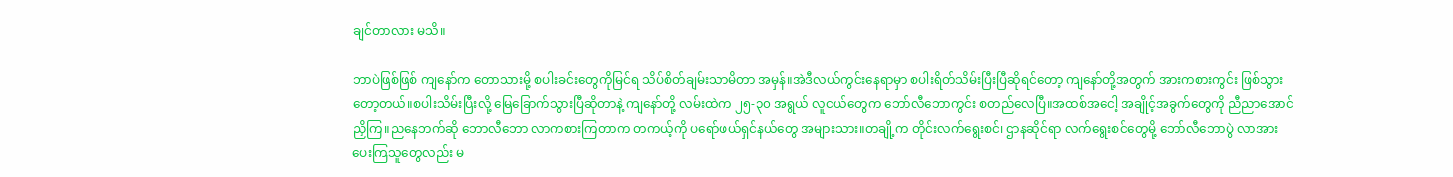ချင်တာလား မသိ။

ဘာပဲဖြစ်ဖြစ် ကျနော်က တောသားမို့ စပါးခင်းတွေကိုမြင်ရ သိပ်စိတ်ချမ်းသာမိတာ အမှန်။အဲဒီလယ်ကွင်းနေရာမှာ စပါးရိတ်သိမ်းပြီးပြီဆိုရင်တော့ ကျနော်တို့အတွက် အားကစားကွင်း ဖြစ်သွားတော့တယ်။စပါးသိမ်းပြီးလို့ မြေခြောက်သွားပြီဆိုတာနဲ့ ကျနော်တို့ လမ်းထဲက ၂၅-၃၀ အရွယ် လူငယ်တွေက ဘော်လီဘောကွင်း စတည်လေပြီ။အထစ်အငေါ့ အချိုင့်အခွက်တွေကို ညီညာအောင် ညှိကြ။ညနေဘက်ဆို ဘောလီဘော လာကစားကြတာက တကယ့်ကို ပရော်ဖယ်ရှင်နယ်တွေ အများသား။တချို့က တိုင်းလက်ရွေးစင်၊ ဌာနဆိုင်ရာ လက်ရွေးစင်တွေမို့ ဘော်လီဘောပွဲ လာအားပေးကြသူတွေလည်း မ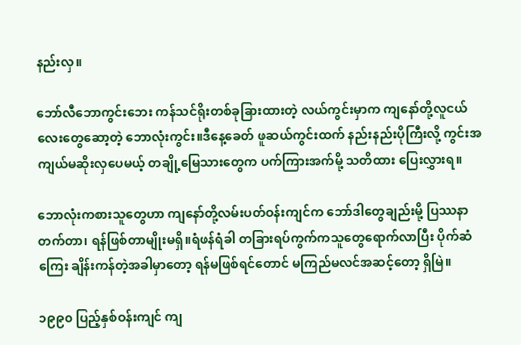နည်းလှ။

ဘော်လီဘောကွင်းဘေး ကန်သင်ရိုးတစ်ခုခြားထားတဲ့ လယ်ကွင်းမှာက ကျနော်တို့လူငယ်လေးတွေဆော့တဲ့ ဘောလုံးကွင်း။ဒီနေ့ခေတ် ဖူဆယ်ကွင်းထက် နည်းနည်းပိုကြီးလို့ ကွင်းအကျယ်မဆိုးလှပေမယ့် တချို့မြေသားတွေက ပက်ကြားအက်မို့ သတိထား ပြေးလွှားရ။

ဘောလုံးကစားသူတွေဟာ ကျနော်တို့လမ်းပတ်ဝန်းကျင်က ဘော်ဒါတွေချည်းမို့ ပြဿနာတက်တာ၊ ရန်ဖြစ်တာမျိုးမရှိ။ရံဖန်ရံခါ တခြားရပ်ကွက်ကသူတွေရောက်လာပြီး ပိုက်ဆံကြေး ချိန်းကန်တဲ့အခါမှာတော့ ရန်မဖြစ်ရင်တောင် မကြည်မလင်အဆင့်တော့ ရှိမြဲ။

၁၉၉၀ ပြည့်နှစ်ဝန်းကျင် ကျ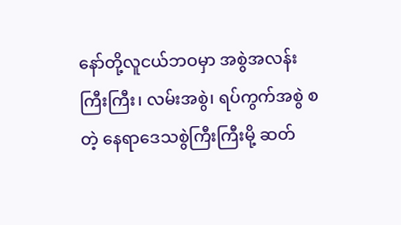နော်တို့လူငယ်ဘဝမှာ အစွဲအလန်းကြီးကြီး၊ လမ်းအစွဲ၊ ရပ်ကွက်အစွဲ စတဲ့ နေရာဒေသစွဲကြီးကြီးမို့ ဆတ်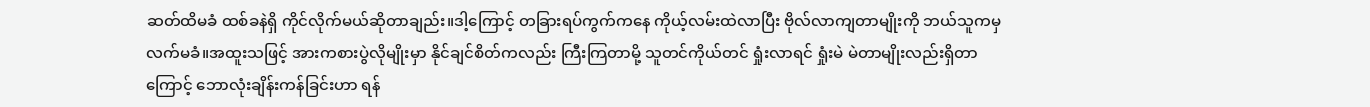ဆတ်ထိမခံ ထစ်ခနဲရှိ ကိုင်လိုက်မယ်ဆိုတာချည်း။ဒါ့ကြောင့် တခြားရပ်ကွက်ကနေ ကိုယ့်လမ်းထဲလာပြီး ဗိုလ်လာကျတာမျိုးကို ဘယ်သူကမှ လက်မခံ။အထူးသဖြင့် အားကစားပွဲလိုမျိုးမှာ နိုင်ချင်စိတ်ကလည်း ကြီးကြတာမို့ သူတင်ကိုယ်တင် ရှုံးလာရင် ရှုံးမဲ မဲတာမျိုးလည်းရှိတာကြောင့် ဘောလုံးချိန်းကန်ခြင်းဟာ ရန်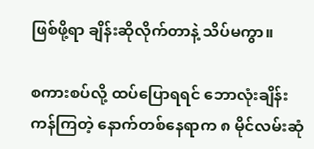ဖြစ်ဖို့ရာ ချိန်းဆိုလိုက်တာနဲ့ သိပ်မကွာ။

စကားစပ်လို့ ထပ်ပြောရရင် ဘောလုံးချိန်းကန်ကြတဲ့ နောက်တစ်နေရာက ၈ မိုင်လမ်းဆုံ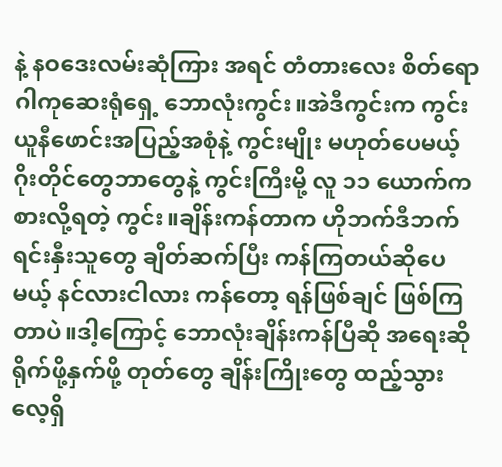နဲ့ နဝဒေးလမ်းဆုံကြား အရင် တံတားလေး စိတ်ရောဂါကုဆေးရုံရှေ့ ဘောလုံးကွင်း။အဲဒီကွင်းက ကွင်းယူနီဖောင်းအပြည့်အစုံနဲ့ ကွင်းမျိုး မဟုတ်ပေမယ့် ဂိုးတိုင်တွေဘာတွေနဲ့ ကွင်းကြီးမို့ လူ ၁၁ ယောက်ကစားလို့ရတဲ့ ကွင်း။ချိန်းကန်တာက ဟိုဘက်ဒီဘက် ရင်းနှီးသူတွေ ချိတ်ဆက်ပြီး ကန်ကြတယ်ဆိုပေမယ့် နင်လားငါလား ကန်တော့ ရန်ဖြစ်ချင် ဖြစ်ကြတာပဲ။ဒါ့ကြောင့် ဘောလုံးချိန်းကန်ပြီဆို အရေးဆို ရိုက်ဖို့နှက်ဖို့ တုတ်တွေ ချိန်းကြိုးတွေ ထည့်သွားလေ့ရှိ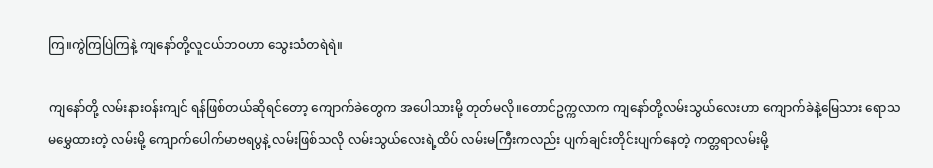ကြ။ကွဲကြပြဲကြနဲ့ ကျနော်တို့လူငယ်ဘဝဟာ သွေးသံတရဲရဲ။

ကျနော်တို့ လမ်းနားဝန်းကျင် ရန်ဖြစ်တယ်ဆိုရင်တော့ ကျောက်ခဲတွေက အပေါသားမို့ တုတ်မလို။တောင်ဥက္ကလာက ကျနော်တို့လမ်းသွယ်လေးဟာ ကျောက်ခဲနဲ့မြေသား ရောသမမွှေထားတဲ့ လမ်းမို့ ကျောက်ပေါက်မာဗရပွနဲ့ လမ်းဖြစ်သလို လမ်းသွယ်လေးရဲ့ထိပ် လမ်းမကြီးကလည်း ပျက်ချင်းတိုင်းပျက်နေတဲ့ ကတ္တရာလမ်းမို့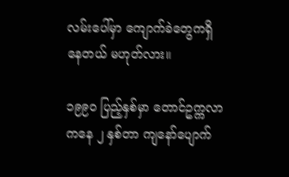လမ်းပေါ်မှာ ကျောက်ခဲတွေကရှိနေတယ် မဟုတ်လား။

၁၉၉၀ ပြည့်နှစ်မှာ တောင်ဥက္ကလာကနေ ၂ နှစ်တာ ကျနော်ပျောက်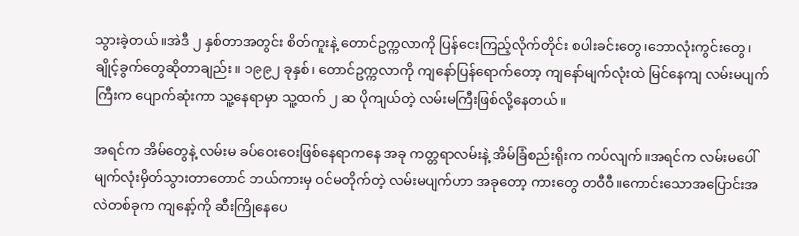သွားခဲ့တယ်။အဲဒီ ၂ နှစ်တာအတွင်း စိတ်ကူးနဲ့ တောင်ဥက္ကလာကို ပြန်ငေးကြည့်လိုက်တိုင်း စပါးခင်းတွေ၊ဘောလုံးကွင်းတွေ၊ ချိုင့်ခွက်တွေဆိုတာချည်း။ ၁၉၉၂ ခုနှစ်၊ တောင်ဥက္ကလာကို ကျနော်ပြန်ရောက်တော့ ကျနော်မျက်လုံးထဲ မြင်နေကျ လမ်းမပျက်ကြီးက ပျောက်ဆုံးကာ သူ့နေရာမှာ သူ့ထက် ၂ ဆ ပိုကျယ်တဲ့ လမ်းမကြီးဖြစ်လို့နေတယ်။

အရင်က အိမ်တွေနဲ့ လမ်းမ ခပ်ဝေးဝေးဖြစ်နေရာကနေ အခု ကတ္တရာလမ်းနဲ့ အိမ်ခြံစည်းရိုးက ကပ်လျက်။အရင်က လမ်းမပေါ် မျက်လုံးမှိတ်သွားတာတောင် ဘယ်ကားမှ ဝင်မတိုက်တဲ့ လမ်းမပျက်ဟာ အခုတော့ ကားတွေ တဝီဝီ။ကောင်းသောအပြောင်းအလဲတစ်ခုက ကျနော့်ကို ဆီးကြိုနေပေ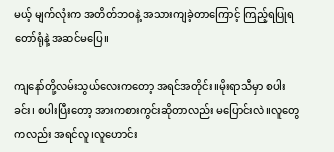မယ့် မျက်လုံးက အတိတ်ဘဝနဲ့ အသားကျခဲ့တာကြောင့် ကြည့်ရပြုရ တော်ရုံနဲ့ အဆင်မပြေ။

ကျနော်တို့လမ်းသွယ်လေးကတော့ အရင်အတိုင်း။မိုးရာသီမှာ စပါးခင်း၊ စပါးပြီးတော့ အားကစားကွင်းဆိုတာလည်း မပြောင်းလဲ။လူတွေကလည်း အရင်လူ၊လူဟောင်း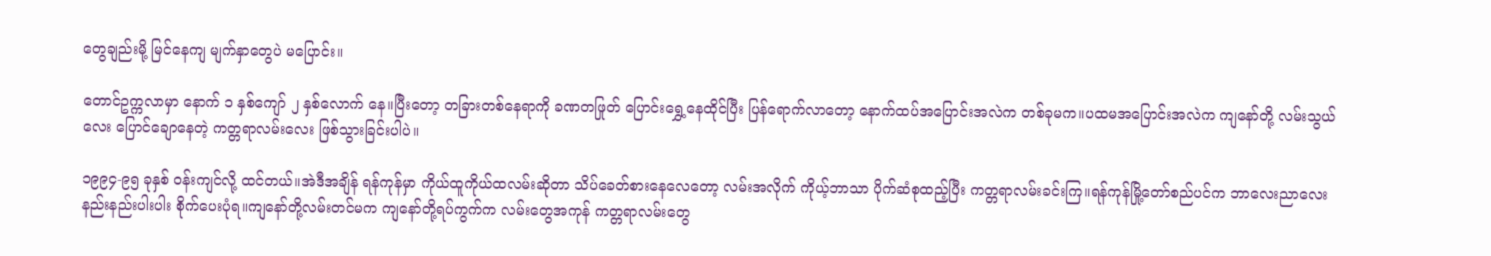တွေချည်းမို့ မြင်နေကျ မျက်နှာတွေပဲ မပြောင်း။

တောင်ဥက္ကလာမှာ နောက် ၁ နှစ်ကျော် ၂ နှစ်လောက် နေ။ပြီးတော့ တခြားတစ်နေရာကို ခဏတဖြုတ် ပြောင်းရွှေ့နေထိုင်ပြီး ပြန်ရောက်လာတော့ နောက်ထပ်အပြောင်းအလဲက တစ်ခုမက။ပထမအပြောင်းအလဲက ကျနော်တို့ လမ်းသွယ်လေး ပြောင်ချောနေတဲ့ ကတ္တရာလမ်းလေး ဖြစ်သွားခြင်းပါပဲ။

၁၉၉၄-၉၅ ခုနှစ် ဝန်းကျင်လို့ ထင်တယ်။အဲဒီအချိန် ရန်ကုန်မှာ ကိုယ်ထူကိုယ်ထလမ်းဆိုတာ သိပ်ခေတ်စားနေလေတော့ လမ်းအလိုက် ကိုယ့်ဘာသာ ပိုက်ဆံစုထည့်ပြီး ကတ္တရာလမ်းခင်းကြ။ရန်ကုန်မြို့တော်စည်ပင်က ဘာလေးညာလေး နည်းနည်းပါးပါး စိုက်ပေးပုံရ။ကျနော်တို့လမ်းတင်မက ကျနော်တို့ရပ်ကွက်က လမ်းတွေအကုန် ကတ္တရာလမ်းတွေ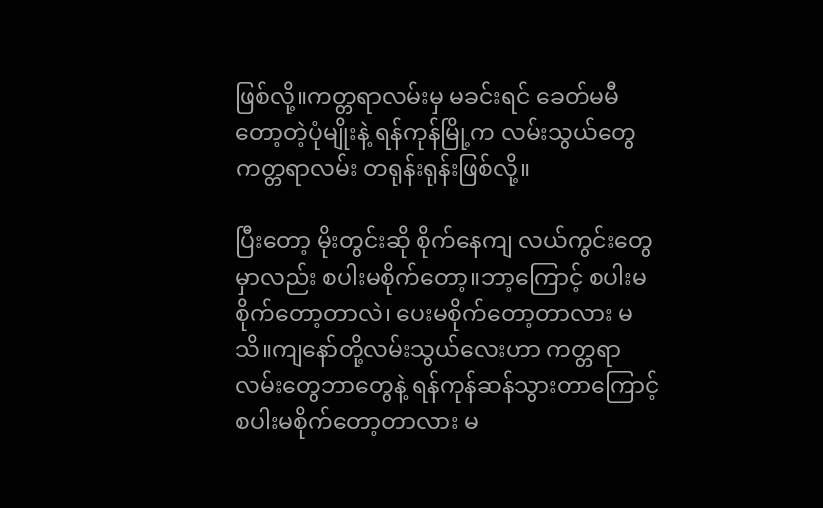ဖြစ်လို့။ကတ္တရာလမ်းမှ မခင်းရင် ခေတ်မမီတော့တဲ့ပုံမျိုးနဲ့ ရန်ကုန်မြို့က လမ်းသွယ်တွေ ကတ္တရာလမ်း တရုန်းရုန်းဖြစ်လို့။

ပြီးတော့ မိုးတွင်းဆို စိုက်နေကျ လယ်ကွင်းတွေမှာလည်း စပါးမစိုက်တော့။ဘာ့ကြောင့် စပါးမစိုက်တော့တာလဲ၊ ပေးမစိုက်တော့တာလား မသိ။ကျနော်တို့လမ်းသွယ်လေးဟာ ကတ္တရာလမ်းတွေဘာတွေနဲ့ ရန်ကုန်ဆန်သွားတာကြောင့် စပါးမစိုက်တော့တာလား မ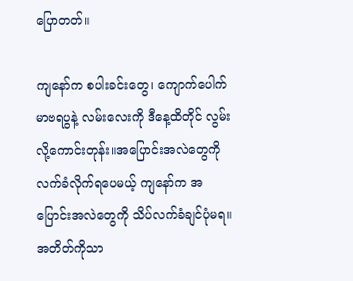ပြောတတ်။

ကျနော်က စပါးခင်းတွေ၊ ကျောက်ပေါက်မာဗရပွနဲ့ လမ်းလေးကို ဒီနေ့ထိတိုင် လွမ်းလို့ကောင်းတုန်း။အပြောင်းအလဲတွေကို လက်ခံလိုက်ရပေမယ့် ကျနော်က အပြောင်းအလဲတွေကို သိပ်လက်ခံချင်ပုံမရ။အတိတ်ကိုသာ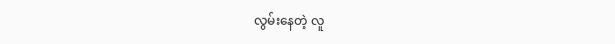လွမ်းနေတဲ့ လူ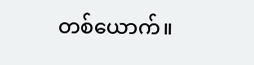တစ်ယောက်။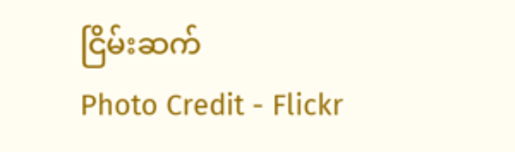ငြိမ်းဆက်
Photo Credit - Flickr